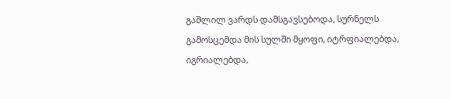გაშლილ ვარდს დამსგავსებოდა, სურნელს გამოსცემდა მის სულში მყოფი, იტრფიალებდა, იგრიალებდა,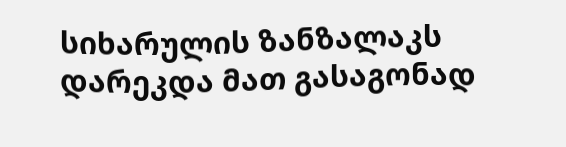სიხარულის ზანზალაკს დარეკდა მათ გასაგონად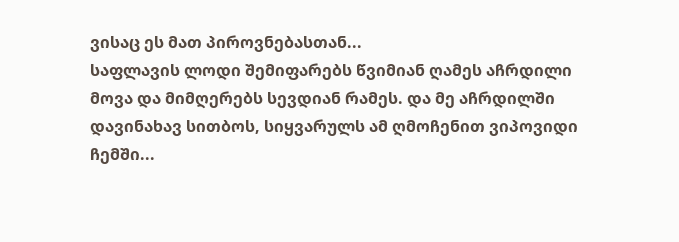ვისაც ეს მათ პიროვნებასთან...
საფლავის ლოდი შემიფარებს წვიმიან ღამეს აჩრდილი მოვა და მიმღერებს სევდიან რამეს. და მე აჩრდილში დავინახავ სითბოს, სიყვარულს ამ ღმოჩენით ვიპოვიდი ჩემში...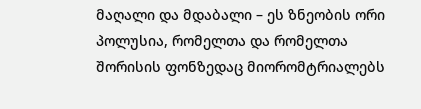მაღალი და მდაბალი – ეს ზნეობის ორი პოლუსია, რომელთა და რომელთა შორისის ფონზედაც მიორომტრიალებს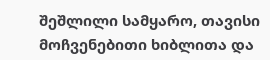შეშლილი სამყარო, თავისი მოჩვენებითი ხიბლითა და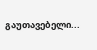გაუთავებელი...